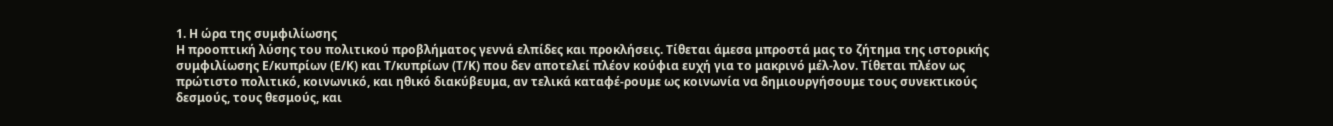1. Η ώρα της συμφιλίωσης
Η προοπτική λύσης του πολιτικού προβλήματος γεννά ελπίδες και προκλήσεις. Τίθεται άμεσα μπροστά μας το ζήτημα της ιστορικής συμφιλίωσης Ε/κυπρίων (Ε/Κ) και Τ/κυπρίων (Τ/Κ) που δεν αποτελεί πλέον κούφια ευχή για το μακρινό μέλ-λον. Τίθεται πλέον ως πρώτιστο πολιτικό, κοινωνικό, και ηθικό διακύβευμα, αν τελικά καταφέ-ρουμε ως κοινωνία να δημιουργήσουμε τους συνεκτικoύς δεσμούς, τους θεσμούς, και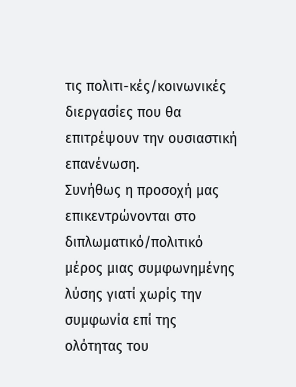τις πολιτι-κές/κοινωνικές διεργασίες που θα επιτρέψουν την ουσιαστική επανένωση.
Συνήθως η προσοχή μας επικεντρώνονται στο διπλωματικό/πολιτικό μέρος μιας συμφωνημένης λύσης γιατί χωρίς την συμφωνία επί της ολότητας του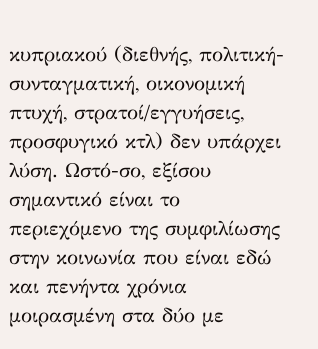κυπριακού (διεθνής, πολιτική-συνταγματική, οικονομική πτυχή, στρατοί/εγγυήσεις, προσφυγικό κτλ) δεν υπάρχει λύση. Ωστό-σο, εξίσου σημαντικό είναι το περιεχόμενο της συμφιλίωσης στην κοινωνία που είναι εδώ και πενήντα χρόνια μοιρασμένη στα δύο με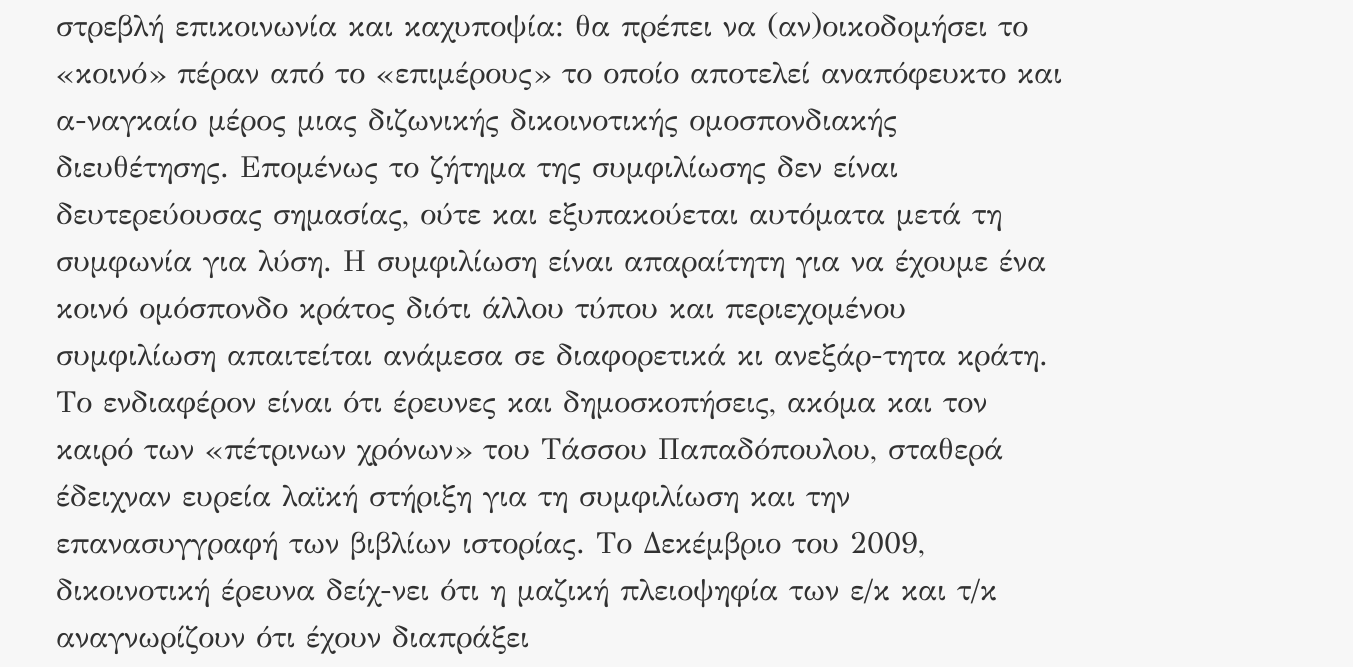στρεβλή επικοινωνία και καχυποψία: θα πρέπει να (αν)οικοδομήσει το «κοινό» πέραν από το «επιμέρους» το οποίο αποτελεί αναπόφευκτο και α-ναγκαίο μέρος μιας διζωνικής δικοινοτικής ομοσπονδιακής διευθέτησης. Επομένως το ζήτημα της συμφιλίωσης δεν είναι δευτερεύουσας σημασίας, ούτε και εξυπακούεται αυτόματα μετά τη συμφωνία για λύση. Η συμφιλίωση είναι απαραίτητη για να έχουμε ένα κοινό ομόσπονδο κράτος διότι άλλου τύπου και περιεχομένου συμφιλίωση απαιτείται ανάμεσα σε διαφορετικά κι ανεξάρ-τητα κράτη.
Το ενδιαφέρον είναι ότι έρευνες και δημοσκοπήσεις, ακόμα και τον καιρό των «πέτρινων χρόνων» του Τάσσου Παπαδόπουλου, σταθερά έδειχναν ευρεία λαϊκή στήριξη για τη συμφιλίωση και την επανασυγγραφή των βιβλίων ιστορίας. Το Δεκέμβριο του 2009, δικοινοτική έρευνα δείχ-νει ότι η μαζική πλειοψηφία των ε/κ και τ/κ αναγνωρίζουν ότι έχουν διαπράξει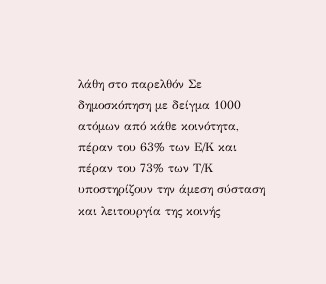λάθη στο παρελθόν Σε δημοσκόπηση με δείγμα 1000 ατόμων από κάθε κοινότητα, πέραν του 63% των Ε/Κ και πέραν του 73% των Τ/Κ υποστηρίζουν την άμεση σύσταση και λειτουργία της κοινής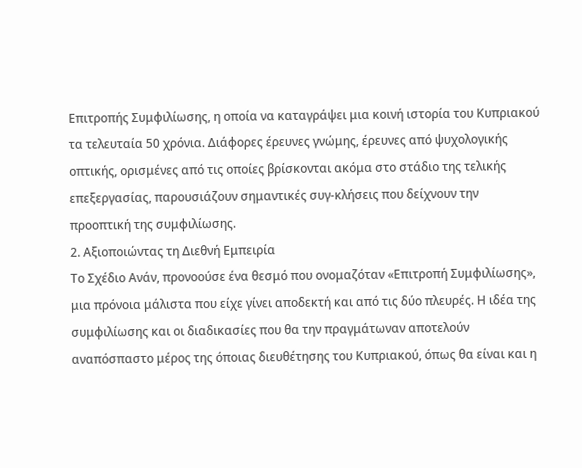Επιτροπής Συμφιλίωσης, η οποία να καταγράψει μια κοινή ιστορία του Κυπριακού τα τελευταία 50 χρόνια. Διάφορες έρευνες γνώμης, έρευνες από ψυχολογικής οπτικής, ορισμένες από τις οποίες βρίσκονται ακόμα στο στάδιο της τελικής επεξεργασίας, παρουσιάζουν σημαντικές συγ-κλήσεις που δείχνουν την προοπτική της συμφιλίωσης.
2. Αξιοποιώντας τη Διεθνή Εμπειρία
Το Σχέδιο Ανάν, προνοούσε ένα θεσμό που ονομαζόταν «Επιτροπή Συμφιλίωσης», μια πρόνοια μάλιστα που είχε γίνει αποδεκτή και από τις δύο πλευρές. Η ιδέα της συμφιλίωσης και οι διαδικασίες που θα την πραγμάτωναν αποτελούν αναπόσπαστο μέρος της όποιας διευθέτησης του Κυπριακού, όπως θα είναι και η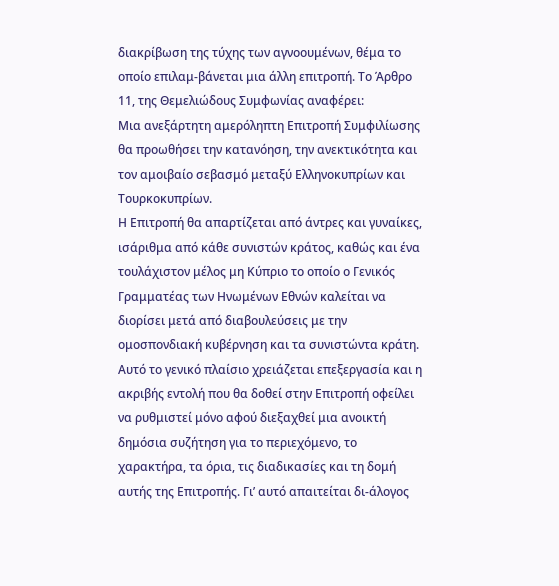διακρίβωση της τύχης των αγνοουμένων, θέμα το οποίο επιλαμ-βάνεται μια άλλη επιτροπή. Το Άρθρο 11, της Θεμελιώδους Συμφωνίας αναφέρει:
Μια ανεξάρτητη αμερόληπτη Επιτροπή Συμφιλίωσης θα προωθήσει την κατανόηση, την ανεκτικότητα και τον αμοιβαίο σεβασμό μεταξύ Ελληνοκυπρίων και Τουρκοκυπρίων.
Η Επιτροπή θα απαρτίζεται από άντρες και γυναίκες, ισάριθμα από κάθε συνιστών κράτος, καθώς και ένα τουλάχιστον μέλος μη Κύπριο το οποίο ο Γενικός Γραμματέας των Ηνωμένων Εθνών καλείται να διορίσει μετά από διαβουλεύσεις με την ομοσπονδιακή κυβέρνηση και τα συνιστώντα κράτη.
Αυτό το γενικό πλαίσιο χρειάζεται επεξεργασία και η ακριβής εντολή που θα δοθεί στην Επιτροπή οφείλει να ρυθμιστεί μόνο αφού διεξαχθεί μια ανοικτή δημόσια συζήτηση για το περιεχόμενο, το χαρακτήρα, τα όρια, τις διαδικασίες και τη δομή αυτής της Επιτροπής. Γι’ αυτό απαιτείται δι-άλογος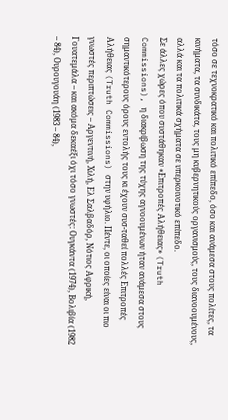τόσο σε τεχνοκρατικό και πολιτικό επίπεδο, όσο και ανάμεσα στους πολίτες, τα κινήματα, τα συνδικάτα, τους μη κυβερνητικούς οργανισμούς, τους διανοουμένους, αλλά και τα πολιτικά σχήματα σε υπερκοινοτικό επίπεδο.
Σε άλλες χώρες όπου συστάθηκαν «Επιτροπές Αλήθειας» (Truth Commissions), η διακρίβωση της τύχης αγνοουμένων ήταν ανάμεσα στους σημαντικότερους όρους εντολής τους κι έχουν συσ-ταθεί πολλές Επιτροπές Αλήθειας (Truth Commissions) στην υφήλιο. Πέντε, οι οποίες είναι οι πιο γνωστές περιπτώσεις – Αργεντινή, Χιλή, Ελ Σαλβαδόρ, Νότιος Αφρική, Γουατεμάλα – και ακόμα δεκαέξι όχι τόσο γνωστές: Ουγκάντα (1974), Βολιβία (1982 – 84), Ουρουγουάη (1983 – 84),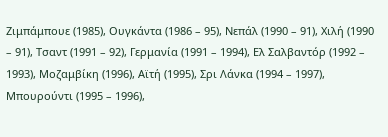Ζιμπάμπουε (1985), Ουγκάντα (1986 – 95), Νεπάλ (1990 – 91), Χιλή (1990 – 91), Τσαντ (1991 – 92), Γερμανία (1991 – 1994), Ελ Σαλβαντόρ (1992 – 1993), Μοζαμβίκη (1996), Αϊτή (1995), Σρι Λάνκα (1994 – 1997), Μπουρούντι (1995 – 1996),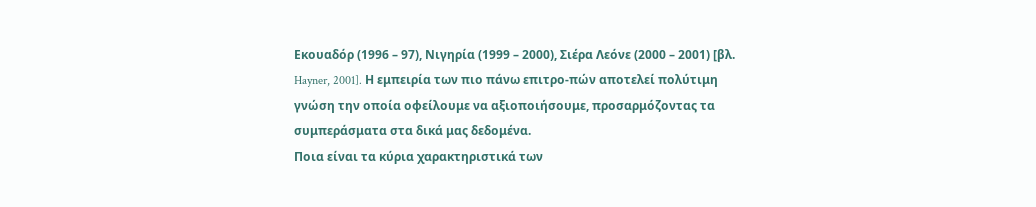Εκουαδόρ (1996 – 97), Νιγηρία (1999 – 2000), Σιέρα Λεόνε (2000 – 2001) [βλ. Hayner, 2001]. Η εμπειρία των πιο πάνω επιτρο-πών αποτελεί πολύτιμη γνώση την οποία οφείλουμε να αξιοποιήσουμε, προσαρμόζοντας τα συμπεράσματα στα δικά μας δεδομένα.
Ποια είναι τα κύρια χαρακτηριστικά των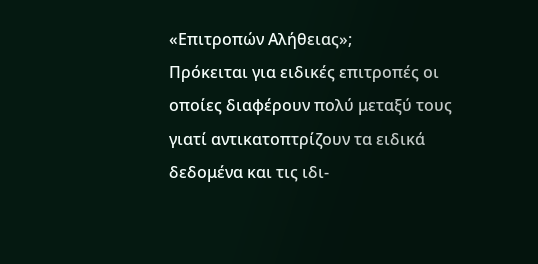«Επιτροπών Αλήθειας»;
Πρόκειται για ειδικές επιτροπές οι οποίες διαφέρουν πολύ μεταξύ τους γιατί αντικατοπτρίζουν τα ειδικά δεδομένα και τις ιδι-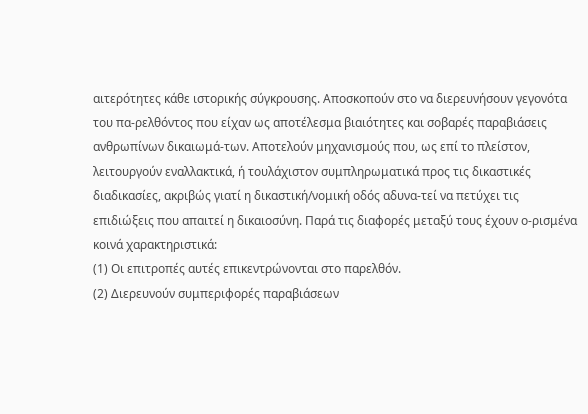αιτερότητες κάθε ιστορικής σύγκρουσης. Αποσκοπούν στο να διερευνήσουν γεγονότα του πα-ρελθόντος που είχαν ως αποτέλεσμα βιαιότητες και σοβαρές παραβιάσεις ανθρωπίνων δικαιωμά-των. Αποτελούν μηχανισμούς που, ως επί το πλείστον, λειτουργούν εναλλακτικά, ή τουλάχιστον συμπληρωματικά προς τις δικαστικές διαδικασίες, ακριβώς γιατί η δικαστική/νομική οδός αδυνα-τεί να πετύχει τις επιδιώξεις που απαιτεί η δικαιοσύνη. Παρά τις διαφορές μεταξύ τους έχουν ο-ρισμένα κοινά χαρακτηριστικά:
(1) Οι επιτροπές αυτές επικεντρώνονται στο παρελθόν.
(2) Διερευνούν συμπεριφορές παραβιάσεων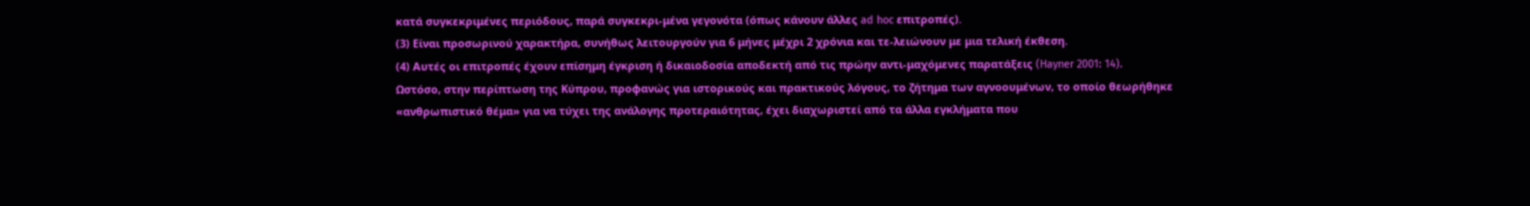κατά συγκεκριμένες περιόδους, παρά συγκεκρι-μένα γεγονότα (όπως κάνουν άλλες ad hoc επιτροπές).
(3) Είναι προσωρινού χαρακτήρα, συνήθως λειτουργούν για 6 μήνες μέχρι 2 χρόνια και τε-λειώνουν με μια τελική έκθεση.
(4) Αυτές οι επιτροπές έχουν επίσημη έγκριση ή δικαιοδοσία αποδεκτή από τις πρώην αντι-μαχόμενες παρατάξεις (Hayner 2001: 14).
Ωστόσο, στην περίπτωση της Κύπρου, προφανώς για ιστορικούς και πρακτικούς λόγους, το ζήτημα των αγνοουμένων, το οποίο θεωρήθηκε «ανθρωπιστικό θέμα» για να τύχει της ανάλογης προτεραιότητας, έχει διαχωριστεί από τα άλλα εγκλήματα που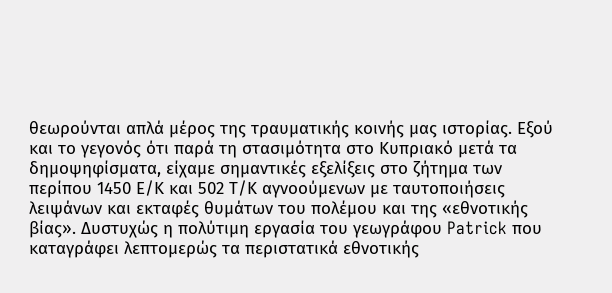θεωρούνται απλά μέρος της τραυματικής κοινής μας ιστορίας. Εξού και το γεγονός ότι παρά τη στασιμότητα στο Κυπριακό μετά τα δημοψηφίσματα, είχαμε σημαντικές εξελίξεις στο ζήτημα των περίπου 1450 Ε/Κ και 502 Τ/Κ αγνοούμενων με ταυτοποιήσεις λειψάνων και εκταφές θυμάτων του πολέμου και της «εθνοτικής βίας». Δυστυχώς η πολύτιμη εργασία του γεωγράφου Patrick που καταγράφει λεπτομερώς τα περιστατικά εθνοτικής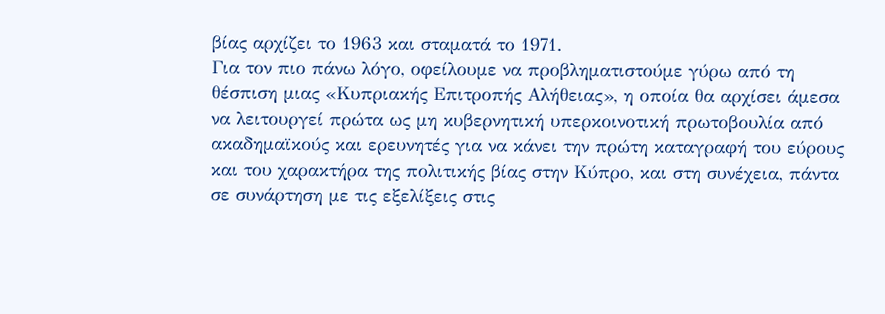βίας αρχίζει το 1963 και σταματά το 1971.
Για τον πιο πάνω λόγο, οφείλουμε να προβληματιστούμε γύρω από τη θέσπιση μιας «Κυπριακής Επιτροπής Αλήθειας», η οποία θα αρχίσει άμεσα να λειτουργεί πρώτα ως μη κυβερνητική υπερκοινοτική πρωτοβουλία από ακαδημαϊκούς και ερευνητές για να κάνει την πρώτη καταγραφή του εύρους και του χαρακτήρα της πολιτικής βίας στην Κύπρο, και στη συνέχεια, πάντα σε συνάρτηση με τις εξελίξεις στις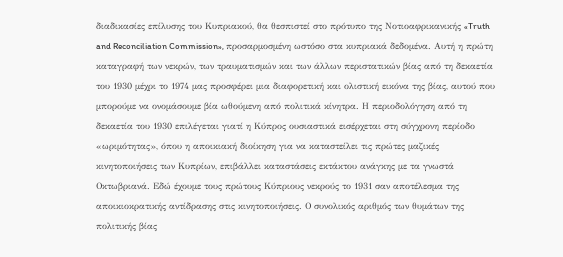διαδικασίες επίλυσης του Κυπριακού, θα θεσπιστεί στο πρότυπο της Νοτιοαφρικανικής «Truth and Reconciliation Commission», προσαρμοσμένη ωστόσο στα κυπριακά δεδομένα. Αυτή η πρώτη καταγραφή των νεκρών, των τραυματισμών και των άλλων περιστατικών βίας από τη δεκαετία του 1930 μέχρι το 1974 μας προσφέρει μια διαφορετική και ολιστική εικόνα της βίας, αυτού που μπορούμε να ονομάσουμε βία ωθούμενη από πολιτικά κίνητρα. Η περιοδολόγηση από τη δεκαετία του 1930 επιλέγεται γιατί η Κύπρος ουσιαστικά εισέρχεται στη σύγχρονη περίοδο «ωριμότητας», όπου η αποικιακή διοίκηση για να καταστείλει τις πρώτες μαζικές κινητοποιήσεις των Κυπρίων, επιβάλλει καταστάσεις εκτάκτου ανάγκης με τα γνωστά Οκτωβριανά. Εδώ έχουμε τους πρώτους Κύπριους νεκρούς το 1931 σαν αποτέλεσμα της αποικιοκρατικής αντίδρασης στις κινητοποιήσεις. Ο συνολικός αριθμός των θυμάτων της πολιτικής βίας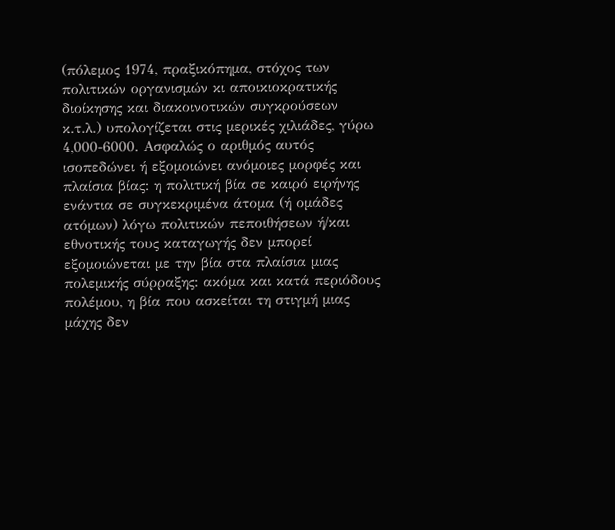(πόλεμος 1974, πραξικόπημα, στόχος των πολιτικών οργανισμών κι αποικιοκρατικής διοίκησης και διακοινοτικών συγκρούσεων κ.τ.λ.) υπολογίζεται στις μερικές χιλιάδες, γύρω 4,000-6000. Ασφαλώς ο αριθμός αυτός ισοπεδώνει ή εξομοιώνει ανόμοιες μορφές και πλαίσια βίας: η πολιτική βία σε καιρό ειρήνης ενάντια σε συγκεκριμένα άτομα (ή ομάδες ατόμων) λόγω πολιτικών πεποιθήσεων ή/και εθνοτικής τους καταγωγής δεν μπορεί εξομοιώνεται με την βία στα πλαίσια μιας πολεμικής σύρραξης: ακόμα και κατά περιόδους πολέμου, η βία που ασκείται τη στιγμή μιας μάχης δεν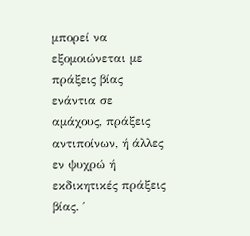μπορεί να εξομοιώνεται με πράξεις βίας ενάντια σε αμάχους, πράξεις αντιποίνων, ή άλλες εν ψυχρώ ή εκδικητικές πράξεις βίας. ΄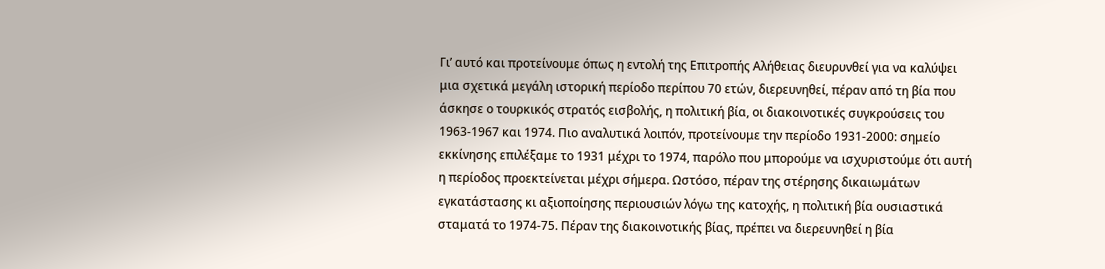Γι’ αυτό και προτείνουμε όπως η εντολή της Επιτροπής Αλήθειας διευρυνθεί για να καλύψει μια σχετικά μεγάλη ιστορική περίοδο περίπου 70 ετών, διερευνηθεί, πέραν από τη βία που άσκησε ο τουρκικός στρατός εισβολής, η πολιτική βία, οι διακοινοτικές συγκρούσεις του 1963-1967 και 1974. Πιο αναλυτικά λοιπόν, προτείνουμε την περίοδο 1931-2000: σημείο εκκίνησης επιλέξαμε το 1931 μέχρι το 1974, παρόλο που μπορούμε να ισχυριστούμε ότι αυτή η περίοδος προεκτείνεται μέχρι σήμερα. Ωστόσο, πέραν της στέρησης δικαιωμάτων εγκατάστασης κι αξιοποίησης περιουσιών λόγω της κατοχής, η πολιτική βία ουσιαστικά σταματά το 1974-75. Πέραν της διακοινοτικής βίας, πρέπει να διερευνηθεί η βία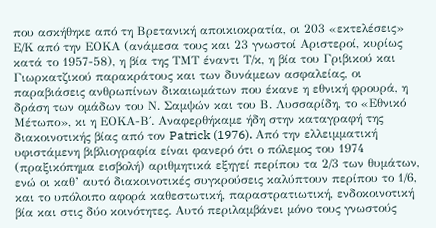που ασκήθηκε από τη Βρετανική αποικιοκρατία, οι 203 «εκτελέσεις» Ε/Κ από την ΕΟΚΑ (ανάμεσα τους και 23 γνωστοί Αριστεροί, κυρίως κατά το 1957-58), η βία της ΤΜΤ έναντι Τ/κ, η βία του Γριβικού και Γιωρκατζικού παρακράτους και των δυνάμεων ασφαλείας, οι παραβιάσεις ανθρωπίνων δικαιωμάτων που έκανε η εθνική φρουρά, η δράση των ομάδων του Ν. Σαμψών και του Β. Λυσσαρίδη, το «Εθνικό Μέτωπο», κι η ΕΟΚΑ-Β΄. Αναφερθήκαμε ήδη στην καταγραφή της διακοινοτικής βίας από τον Patrick (1976). Από την ελλειμματική υφιστάμενη βιβλιογραφία είναι φανερό ότι ο πόλεμος του 1974 (πραξικόπημα εισβολή) αριθμητικά εξηγεί περίπου τα 2/3 των θυμάτων, ενώ οι καθ’ αυτό διακοινοτικές συγκρούσεις καλύπτουν περίπου το 1/6, και το υπόλοιπο αφορά καθεστωτική, παραστρατιωτική, ενδοκοινοτική βία και στις δύο κοινότητες. Αυτό περιλαμβάνει μόνο τους γνωστούς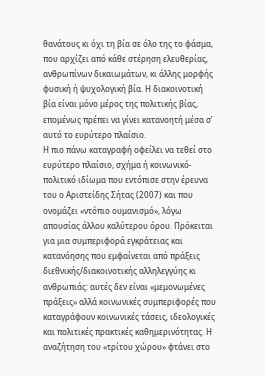θανάτους κι όχι τη βία σε όλο της το φάσμα, που αρχίζει από κάθε στέρηση ελευθερίας, ανθρωπίνων δικαιωμάτων, κι άλλης μορφής φυσική ή ψυχολογική βία. Η διακοινοτική βία είναι μόνο μέρος της πολιτικής βίας, επομένως πρέπει να γίνει κατανοητή μέσα σ’ αυτό το ευρύτερο πλαίσιο.
Η πιο πάνω καταγραφή οφείλει να τεθεί στο ευρύτερο πλαίσιο, σχήμα ή κοινωνικό-πολιτικό ιδίωμα που εντόπισε στην έρευνα του ο Αριστείδης Σήτας (2007) και που ονομάζει «ντόπιο ουμανισμό», λόγω απουσίας άλλου καλύτερου όρου. Πρόκειται για μια συμπεριφορά εγκράτειας και κατανόησης που εμφαίνεται από πράξεις διεθνικής/διακοινοτικής αλληλεγγύης κι ανθρωπιάς: αυτές δεν είναι «μεμονωμένες πράξεις» αλλά κοινωνικές συμπεριφορές που καταγράφουν κοινωνικές τάσεις, ιδεολογικές και πολιτικές πρακτικές καθημερινότητας. Η αναζήτηση του «τρίτου χώρου» φτάνει στο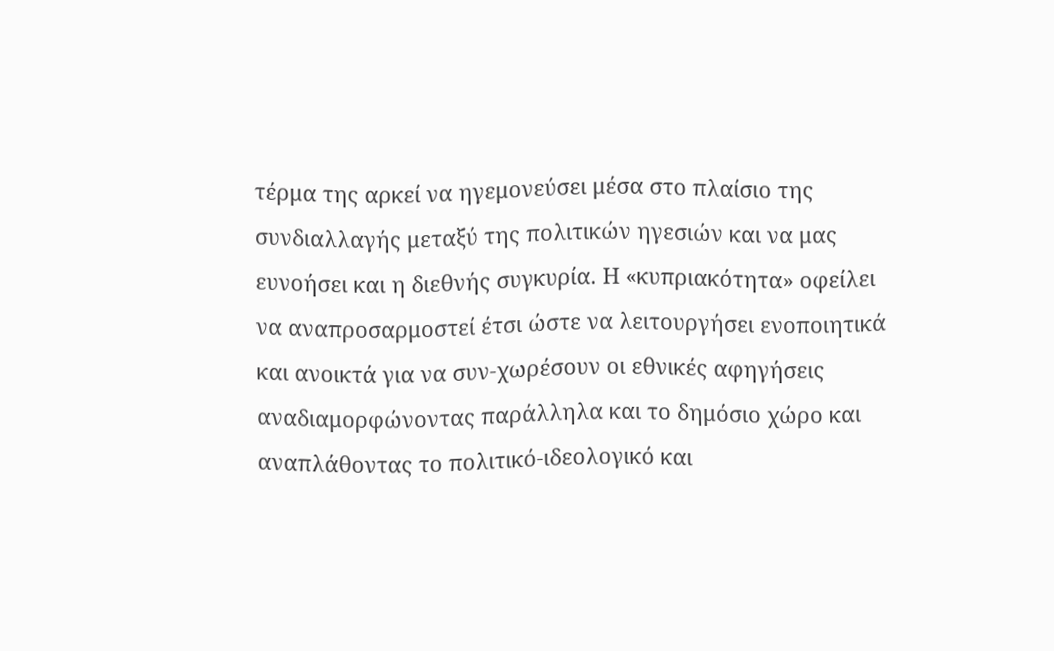τέρμα της αρκεί να ηγεμονεύσει μέσα στο πλαίσιο της συνδιαλλαγής μεταξύ της πολιτικών ηγεσιών και να μας ευνοήσει και η διεθνής συγκυρία. Η «κυπριακότητα» οφείλει να αναπροσαρμοστεί έτσι ώστε να λειτουργήσει ενοποιητικά και ανοικτά για να συν-χωρέσουν οι εθνικές αφηγήσεις αναδιαμορφώνοντας παράλληλα και το δημόσιο χώρο και αναπλάθοντας το πολιτικό-ιδεολογικό και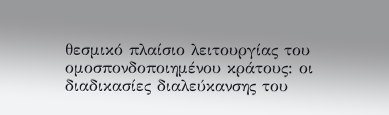θεσμικό πλαίσιο λειτουργίας του ομοσπονδοποιημένου κράτους: οι διαδικασίες διαλεύκανσης του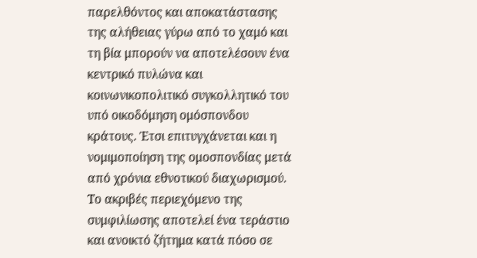παρελθόντος και αποκατάστασης της αλήθειας γύρω από το χαμό και τη βία μπορούν να αποτελέσουν ένα κεντρικό πυλώνα και κοινωνικοπολιτικό συγκολλητικό του υπό οικοδόμηση ομόσπονδου κράτους. Έτσι επιτυγχάνεται και η νομιμοποίηση της ομοσπονδίας μετά από χρόνια εθνοτικού διαχωρισμού.
Το ακριβές περιεχόμενο της συμφιλίωσης αποτελεί ένα τεράστιο και ανοικτό ζήτημα κατά πόσο σε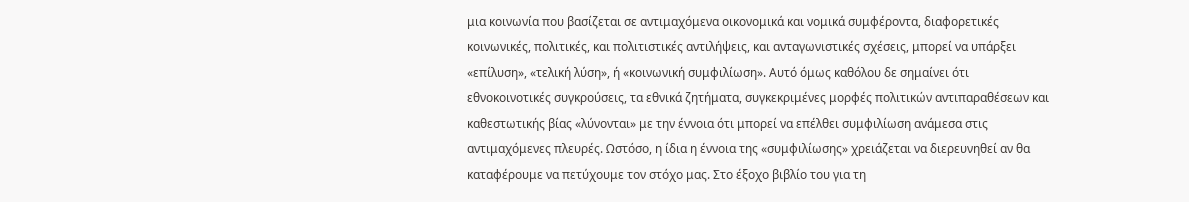μια κοινωνία που βασίζεται σε αντιμαχόμενα οικονομικά και νομικά συμφέροντα, διαφορετικές κοινωνικές, πολιτικές, και πολιτιστικές αντιλήψεις, και ανταγωνιστικές σχέσεις, μπορεί να υπάρξει «επίλυση», «τελική λύση», ή «κοινωνική συμφιλίωση». Αυτό όμως καθόλου δε σημαίνει ότι εθνοκοινοτικές συγκρούσεις, τα εθνικά ζητήματα, συγκεκριμένες μορφές πολιτικών αντιπαραθέσεων και καθεστωτικής βίας «λύνονται» με την έννοια ότι μπορεί να επέλθει συμφιλίωση ανάμεσα στις αντιμαχόμενες πλευρές. Ωστόσο, η ίδια η έννοια της «συμφιλίωσης» χρειάζεται να διερευνηθεί αν θα καταφέρουμε να πετύχουμε τον στόχο μας. Στο έξοχο βιβλίο του για τη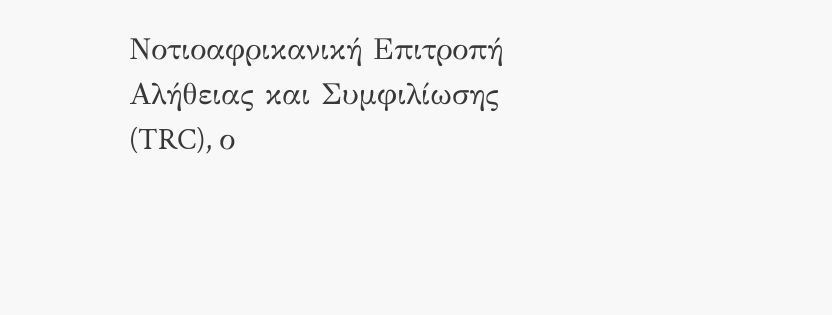Νοτιοαφρικανική Επιτροπή Αλήθειας και Συμφιλίωσης (TRC), ο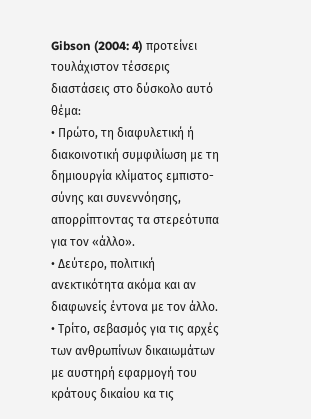Gibson (2004: 4) προτείνει τουλάχιστον τέσσερις διαστάσεις στο δύσκολο αυτό θέμα:
• Πρώτο, τη διαφυλετική ή διακοινοτική συμφιλίωση με τη δημιουργία κλίματος εμπιστο-σύνης και συνεννόησης, απορρίπτοντας τα στερεότυπα για τον «άλλο».
• Δεύτερο, πολιτική ανεκτικότητα ακόμα και αν διαφωνείς έντονα με τον άλλο.
• Τρίτο, σεβασμός για τις αρχές των ανθρωπίνων δικαιωμάτων με αυστηρή εφαρμογή του κράτους δικαίου κα τις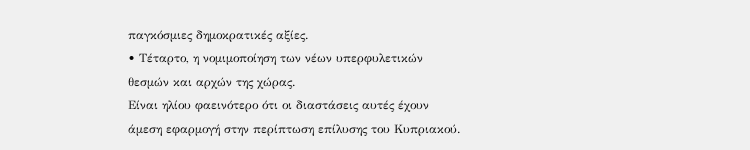παγκόσμιες δημοκρατικές αξίες.
• Τέταρτο, η νομιμοποίηση των νέων υπερφυλετικών θεσμών και αρχών της χώρας.
Είναι ηλίου φαεινότερο ότι οι διαστάσεις αυτές έχουν άμεση εφαρμογή στην περίπτωση επίλυσης του Κυπριακού.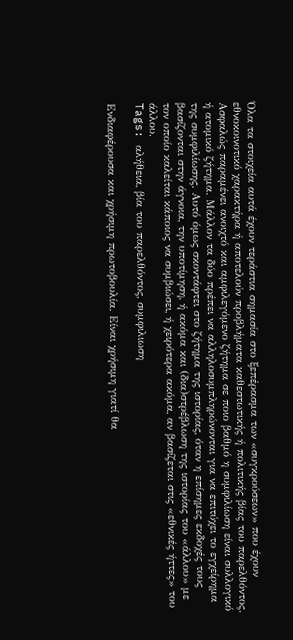Όλα τα στοιχεία αυτά έχουν τεράστια σημασία στο ξεπέρασμα των «συγκρούσεων» που έχουν εθνοκοινοτικό χαρακτήρα ή αποτελούν προβλήματα καθεστωτικής ή πολιτικής βίας του παρελθόντος. Ασφαλώς παραμένει ανοιχτό και αμφιλεγόμενο ζήτημα σε ποιο βαθμό η συμφιλίωση είναι συλλογικό ή ατομικό ζήτημα. Μάλλον τα δύο πρέπει να αλληλοσυμπληρώνονται για να επιτύχει το εγχείρημα της συμφιλίωσης. Αυτό όμως σκοντάφτει στο ζήτημα της ιστορίας, όταν η επίσημες εκδοχές τους βασίζονται στην άγνοια, την υποτίμηση, ή ακόμα και (δια)στρέβλωση της ιστορίας του «άλλου» με τον οποίο καλείται κάποιος να συμβιώσει, ή χειρότερα ακόμα, αν βασίζεται στις «εθνικές ήττες» του άλλου.
Tags: αλήθεια, βία του παρελθόντος, συμφιλιωση

Ενδιαφέρουσα και χρήσιμη πρωτοβουλία. Είναι χρήσιμη γιατί θα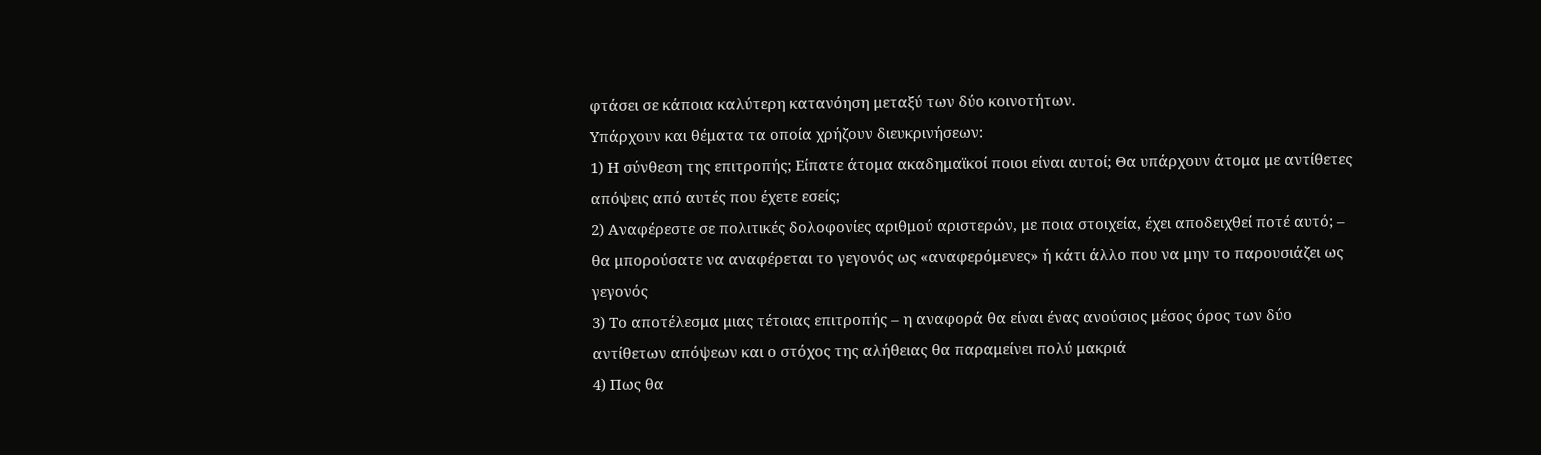φτάσει σε κάποια καλύτερη κατανόηση μεταξύ των δύο κοινοτήτων.
Υπάρχουν και θέματα τα οποία χρήζουν διευκρινήσεων:
1) Η σύνθεση της επιτροπής; Είπατε άτομα ακαδημαϊκοί ποιοι είναι αυτοί; Θα υπάρχουν άτομα με αντίθετες απόψεις από αυτές που έχετε εσείς;
2) Αναφέρεστε σε πολιτικές δολοφονίες αριθμού αριστερών, με ποια στοιχεία, έχει αποδειχθεί ποτέ αυτό; – θα μπορούσατε να αναφέρεται το γεγονός ως «αναφερόμενες» ή κάτι άλλο που να μην το παρουσιάζει ως γεγονός
3) Το αποτέλεσμα μιας τέτοιας επιτροπής – η αναφορά θα είναι ένας ανούσιος μέσος όρος των δύο αντίθετων απόψεων και ο στόχος της αλήθειας θα παραμείνει πολύ μακριά
4) Πως θα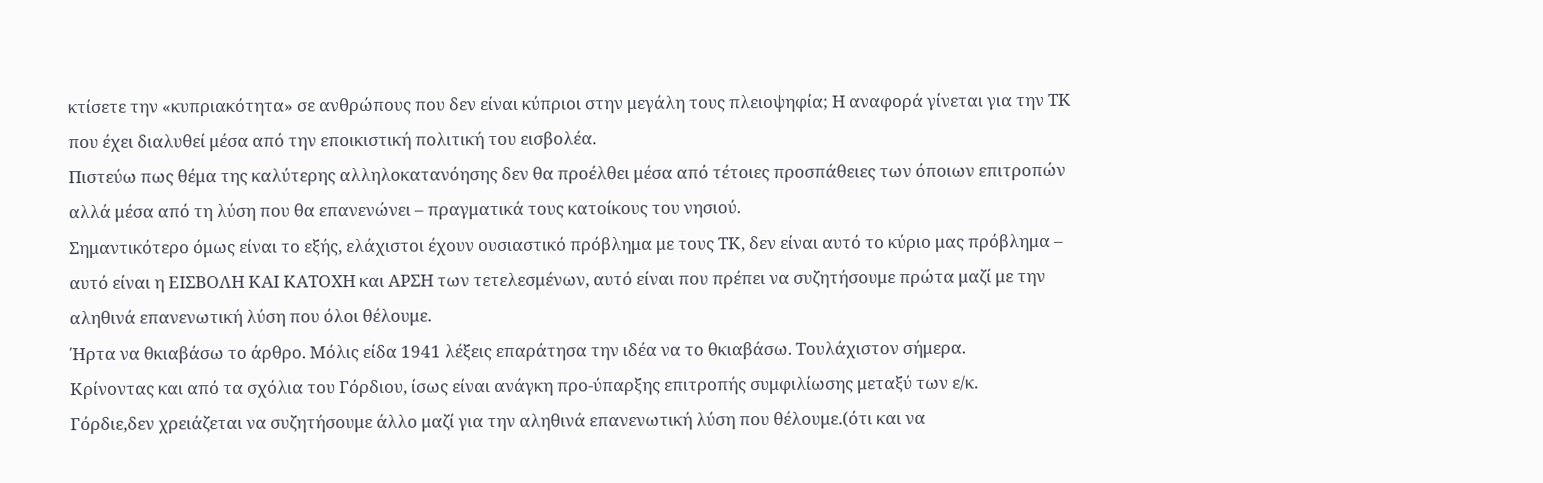κτίσετε την «κυπριακότητα» σε ανθρώπους που δεν είναι κύπριοι στην μεγάλη τους πλειοψηφία; Η αναφορά γίνεται για την ΤΚ που έχει διαλυθεί μέσα από την εποικιστική πολιτική του εισβολέα.
Πιστεύω πως θέμα της καλύτερης αλληλοκατανόησης δεν θα προέλθει μέσα από τέτοιες προσπάθειες των όποιων επιτροπών αλλά μέσα από τη λύση που θα επανενώνει – πραγματικά τους κατοίκους του νησιού.
Σημαντικότερο όμως είναι το εξής, ελάχιστοι έχουν ουσιαστικό πρόβλημα με τους ΤΚ, δεν είναι αυτό το κύριο μας πρόβλημα – αυτό είναι η ΕΙΣΒΟΛΗ ΚΑΙ ΚΑΤΟΧΗ και ΑΡΣΗ των τετελεσμένων, αυτό είναι που πρέπει να συζητήσουμε πρώτα μαζί με την αληθινά επανενωτική λύση που όλοι θέλουμε.
Ήρτα να θκιαβάσω το άρθρο. Μόλις είδα 1941 λέξεις επαράτησα την ιδέα να το θκιαβάσω. Τουλάχιστον σήμερα.
Κρίνοντας και από τα σχόλια του Γόρδιου, ίσως είναι ανάγκη προ-ύπαρξης επιτροπής συμφιλίωσης μεταξύ των ε/κ.
Γόρδιε,δεν χρειάζεται να συζητήσουμε άλλο μαζί για την αληθινά επανενωτική λύση που θέλουμε.(ότι και να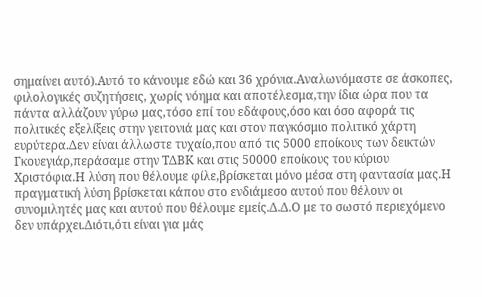σημαίνει αυτό).Αυτό το κάνουμε εδώ και 36 χρόνια.Αναλωνόμαστε σε άσκοπες, φιλολογικές συζητήσεις, χωρίς νόημα και αποτέλεσμα,την ίδια ώρα που τα πάντα αλλάζουν γύρω μας,τόσο επί του εδάφους,όσο και όσο αφορά τις πολιτικές εξελίξεις στην γειτονιά μας και στον παγκόσμιο πολιτικό χάρτη ευρύτερα.Δεν είναι άλλωστε τυχαίο,που από τις 5000 εποίκους των δεικτών Γκουεγιάρ,περάσαμε στην ΤΔΒΚ και στις 50000 εποίκους του κύριου Χριστόφια.Η λύση που θέλουμε φίλε,βρίσκεται μόνο μέσα στη φαντασία μας.Η πραγματική λύση βρίσκεται κάπου στο ενδιάμεσο αυτού που θέλουν οι συνομιλητές μας και αυτού που θέλουμε εμείς.Δ.Δ.Ο με το σωστό περιεχόμενο δεν υπάρχει.Διότι,ότι είναι για μάς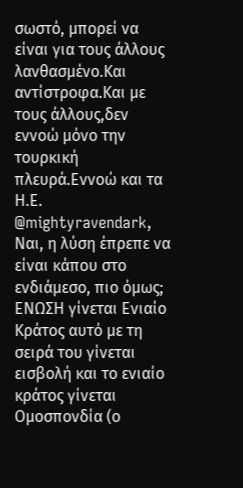σωστό, μπορεί να είναι για τους άλλους λανθασμένο.Και αντίστροφα.Και με τους άλλους,δεν εννοώ μόνο την τουρκική πλευρά.Εννοώ και τα Η.Ε.
@mightyravendark,
Ναι, η λύση έπρεπε να είναι κάπου στο ενδιάμεσο, πιο όμως;
ΕΝΩΣΗ γίνεται Ενιαίο Κράτος αυτό με τη σειρά του γίνεται εισβολή και το ενιαίο κράτος γίνεται Ομοσπονδία (ο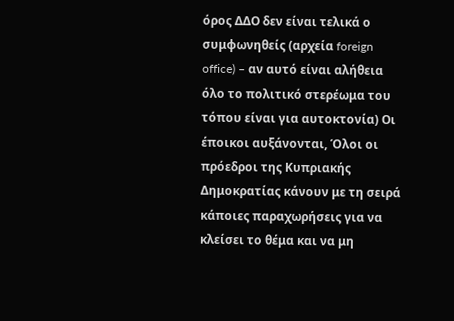όρος ΔΔΟ δεν είναι τελικά ο συμφωνηθείς (αρχεία foreign office) – αν αυτό είναι αλήθεια όλο το πολιτικό στερέωμα του τόπου είναι για αυτοκτονία) Οι έποικοι αυξάνονται, Όλοι οι πρόεδροι της Κυπριακής Δημοκρατίας κάνουν με τη σειρά κάποιες παραχωρήσεις για να κλείσει το θέμα και να μη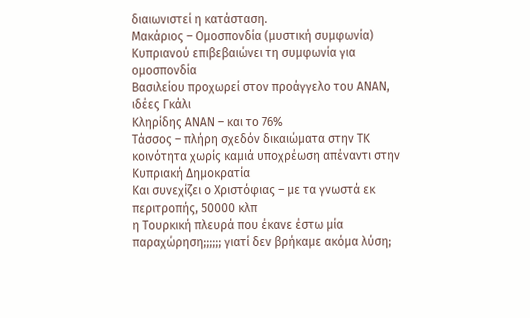διαιωνιστεί η κατάσταση.
Μακάριος – Ομοσπονδία (μυστική συμφωνία)
Κυπριανού επιβεβαιώνει τη συμφωνία για ομοσπονδία
Βασιλείου προχωρεί στον προάγγελο του ΑΝΑΝ, ιδέες Γκάλι
Κληρίδης ΑΝΑΝ – και το 76%
Τάσσος – πλήρη σχεδόν δικαιώματα στην ΤΚ κοινότητα χωρίς καμιά υποχρέωση απέναντι στην Κυπριακή Δημοκρατία
Και συνεχίζει ο Χριστόφιας – με τα γνωστά εκ περιτροπής, 50000 κλπ
η Τουρκική πλευρά που έκανε έστω μία παραχώρηση;;;;;; γιατί δεν βρήκαμε ακόμα λύση;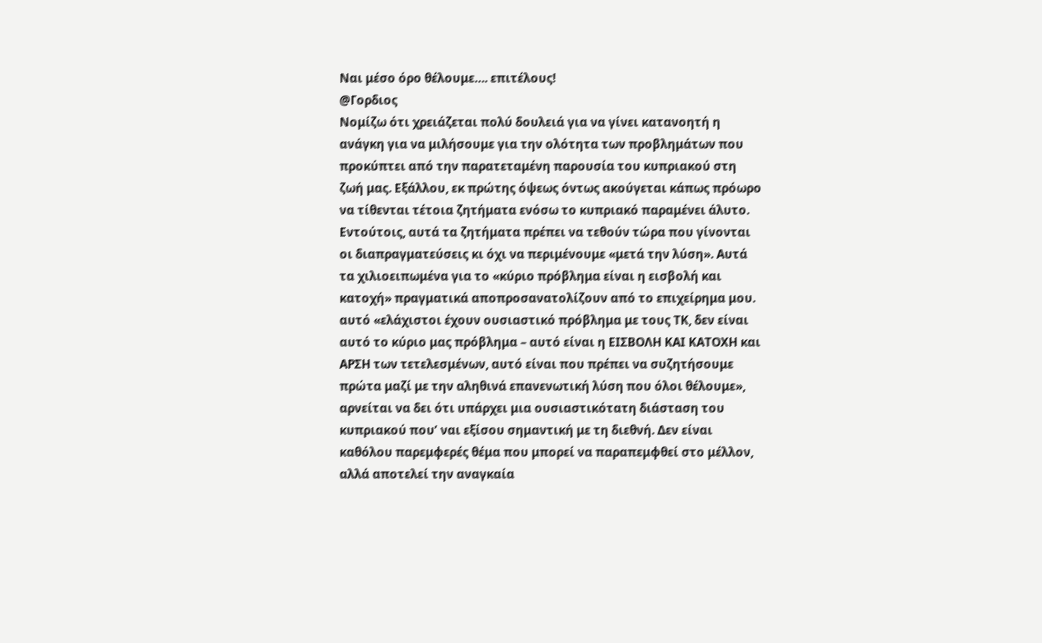Ναι μέσο όρο θέλουμε…. επιτέλους!
@Γορδιος
Νομίζω ότι χρειάζεται πολύ δουλειά για να γίνει κατανοητή η ανάγκη για να μιλήσουμε για την ολότητα των προβλημάτων που προκύπτει από την παρατεταμένη παρουσία του κυπριακού στη ζωή μας. Εξάλλου, εκ πρώτης όψεως όντως ακούγεται κάπως πρόωρο να τίθενται τέτοια ζητήματα ενόσω το κυπριακό παραμένει άλυτο. Εντούτοις, αυτά τα ζητήματα πρέπει να τεθούν τώρα που γίνονται οι διαπραγματεύσεις κι όχι να περιμένουμε «μετά την λύση». Αυτά τα χιλιοειπωμένα για το «κύριο πρόβλημα είναι η εισβολή και κατοχή» πραγματικά αποπροσανατολίζουν από το επιχείρημα μου. αυτό «ελάχιστοι έχουν ουσιαστικό πρόβλημα με τους ΤΚ, δεν είναι αυτό το κύριο μας πρόβλημα – αυτό είναι η ΕΙΣΒΟΛΗ ΚΑΙ ΚΑΤΟΧΗ και ΑΡΣΗ των τετελεσμένων, αυτό είναι που πρέπει να συζητήσουμε πρώτα μαζί με την αληθινά επανενωτική λύση που όλοι θέλουμε», αρνείται να δει ότι υπάρχει μια ουσιαστικότατη διάσταση του κυπριακού που’ ναι εξίσου σημαντική με τη διεθνή. Δεν είναι καθόλου παρεμφερές θέμα που μπορεί να παραπεμφθεί στο μέλλον, αλλά αποτελεί την αναγκαία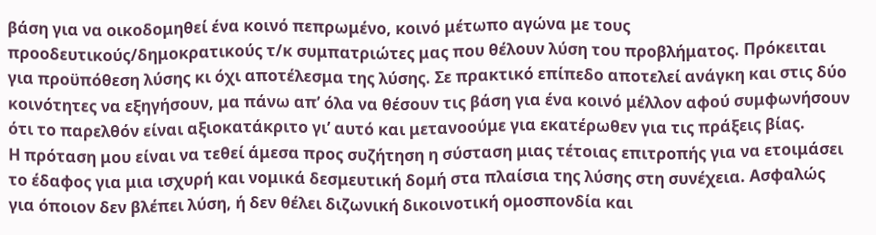βάση για να οικοδομηθεί ένα κοινό πεπρωμένο, κοινό μέτωπο αγώνα με τους προοδευτικούς/δημοκρατικούς τ/κ συμπατριώτες μας που θέλουν λύση του προβλήματος. Πρόκειται για προϋπόθεση λύσης κι όχι αποτέλεσμα της λύσης. Σε πρακτικό επίπεδο αποτελεί ανάγκη και στις δύο κοινότητες να εξηγήσουν, μα πάνω απ’ όλα να θέσουν τις βάση για ένα κοινό μέλλον αφού συμφωνήσουν ότι το παρελθόν είναι αξιοκατάκριτο γι’ αυτό και μετανοούμε για εκατέρωθεν για τις πράξεις βίας.
Η πρόταση μου είναι να τεθεί άμεσα προς συζήτηση η σύσταση μιας τέτοιας επιτροπής για να ετοιμάσει το έδαφος για μια ισχυρή και νομικά δεσμευτική δομή στα πλαίσια της λύσης στη συνέχεια. Ασφαλώς για όποιον δεν βλέπει λύση, ή δεν θέλει διζωνική δικοινοτική ομοσπονδία και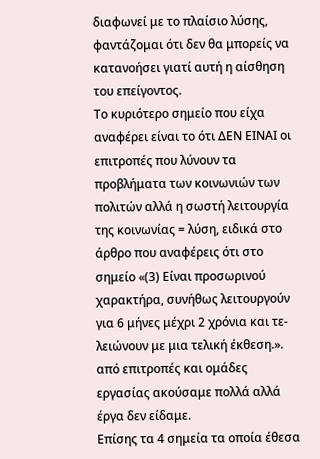διαφωνεί με το πλαίσιο λύσης, φαντάζομαι ότι δεν θα μπορείς να κατανοήσει γιατί αυτή η αίσθηση του επείγοντος.
Το κυριότερο σημείο που είχα αναφέρει είναι το ότι ΔΕΝ ΕΙΝΑΙ οι επιτροπές που λύνουν τα προβλήματα των κοινωνιών των πολιτών αλλά η σωστή λειτουργία της κοινωνίας = λύση, ειδικά στο άρθρο που αναφέρεις ότι στο σημείο «(3) Είναι προσωρινού χαρακτήρα, συνήθως λειτουργούν για 6 μήνες μέχρι 2 χρόνια και τε-λειώνουν με μια τελική έκθεση.». από επιτροπές και ομάδες εργασίας ακούσαμε πολλά αλλά έργα δεν είδαμε.
Επίσης τα 4 σημεία τα οποία έθεσα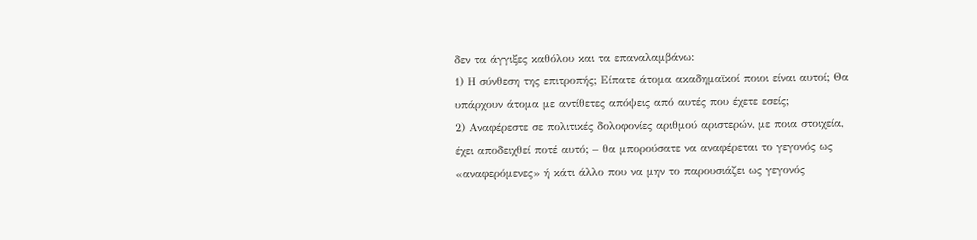δεν τα άγγιξες καθόλου και τα επαναλαμβάνω:
1) Η σύνθεση της επιτροπής; Είπατε άτομα ακαδημαϊκοί ποιοι είναι αυτοί; Θα υπάρχουν άτομα με αντίθετες απόψεις από αυτές που έχετε εσείς;
2) Αναφέρεστε σε πολιτικές δολοφονίες αριθμού αριστερών, με ποια στοιχεία, έχει αποδειχθεί ποτέ αυτό; – θα μπορούσατε να αναφέρεται το γεγονός ως «αναφερόμενες» ή κάτι άλλο που να μην το παρουσιάζει ως γεγονός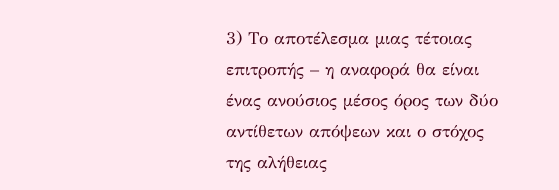3) Το αποτέλεσμα μιας τέτοιας επιτροπής – η αναφορά θα είναι ένας ανούσιος μέσος όρος των δύο αντίθετων απόψεων και ο στόχος της αλήθειας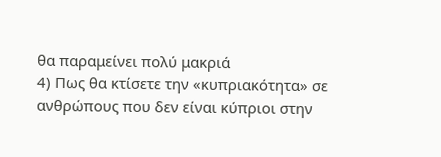θα παραμείνει πολύ μακριά
4) Πως θα κτίσετε την «κυπριακότητα» σε ανθρώπους που δεν είναι κύπριοι στην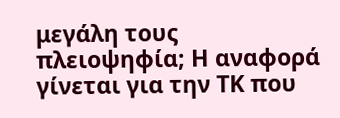μεγάλη τους πλειοψηφία; Η αναφορά γίνεται για την ΤΚ που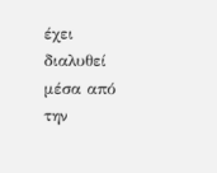έχει διαλυθεί μέσα από την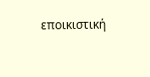εποικιστική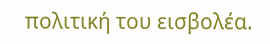πολιτική του εισβολέα.